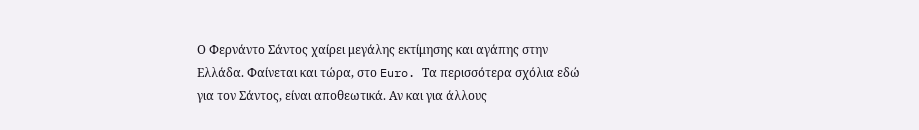Ο Φερνάντο Σάντος χαίρει μεγάλης εκτίμησης και αγάπης στην Ελλάδα. Φαίνεται και τώρα, στο Euro. Τα περισσότερα σχόλια εδώ για τον Σάντος, είναι αποθεωτικά. Αν και για άλλους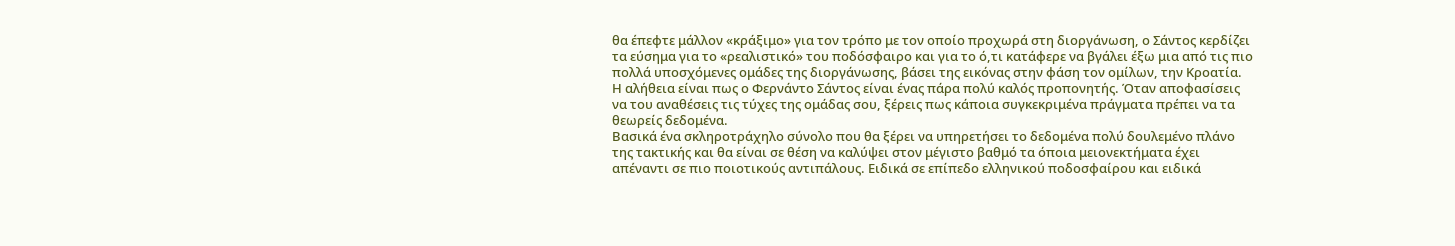θα έπεφτε μάλλον «κράξιμο» για τον τρόπο με τον οποίο προχωρά στη διοργάνωση, ο Σάντος κερδίζει τα εύσημα για το «ρεαλιστικό» του ποδόσφαιρο και για το ό,τι κατάφερε να βγάλει έξω μια από τις πιο πολλά υποσχόμενες ομάδες της διοργάνωσης, βάσει της εικόνας στην φάση τον ομίλων, την Κροατία.
Η αλήθεια είναι πως ο Φερνάντο Σάντος είναι ένας πάρα πολύ καλός προπονητής. Όταν αποφασίσεις να του αναθέσεις τις τύχες της ομάδας σου, ξέρεις πως κάποια συγκεκριμένα πράγματα πρέπει να τα θεωρείς δεδομένα.
Βασικά ένα σκληροτράχηλο σύνολο που θα ξέρει να υπηρετήσει το δεδομένα πολύ δουλεμένο πλάνο της τακτικής και θα είναι σε θέση να καλύψει στον μέγιστο βαθμό τα όποια μειονεκτήματα έχει απέναντι σε πιο ποιοτικούς αντιπάλους. Ειδικά σε επίπεδο ελληνικού ποδοσφαίρου και ειδικά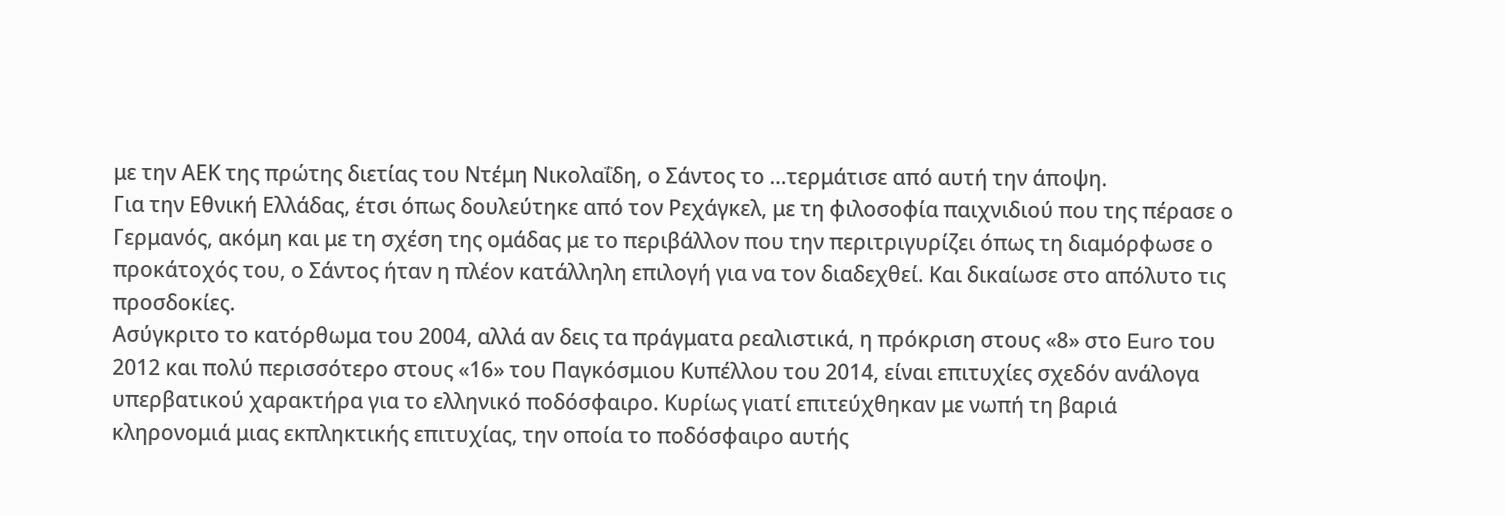με την ΑΕΚ της πρώτης διετίας του Ντέμη Νικολαΐδη, ο Σάντος το …τερμάτισε από αυτή την άποψη.
Για την Εθνική Ελλάδας, έτσι όπως δουλεύτηκε από τον Ρεχάγκελ, με τη φιλοσοφία παιχνιδιού που της πέρασε ο Γερμανός, ακόμη και με τη σχέση της ομάδας με το περιβάλλον που την περιτριγυρίζει όπως τη διαμόρφωσε ο προκάτοχός του, ο Σάντος ήταν η πλέον κατάλληλη επιλογή για να τον διαδεχθεί. Και δικαίωσε στο απόλυτο τις προσδοκίες.
Ασύγκριτο το κατόρθωμα του 2004, αλλά αν δεις τα πράγματα ρεαλιστικά, η πρόκριση στους «8» στο Euro του 2012 και πολύ περισσότερο στους «16» του Παγκόσμιου Κυπέλλου του 2014, είναι επιτυχίες σχεδόν ανάλογα υπερβατικού χαρακτήρα για το ελληνικό ποδόσφαιρο. Κυρίως γιατί επιτεύχθηκαν με νωπή τη βαριά κληρονομιά μιας εκπληκτικής επιτυχίας, την οποία το ποδόσφαιρο αυτής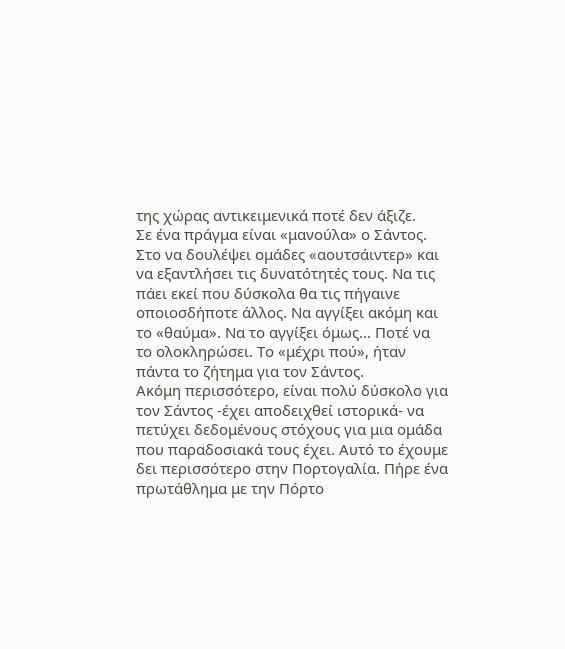της χώρας αντικειμενικά ποτέ δεν άξιζε.
Σε ένα πράγμα είναι «μανούλα» ο Σάντος. Στο να δουλέψει ομάδες «αουτσάιντερ» και να εξαντλήσει τις δυνατότητές τους. Να τις πάει εκεί που δύσκολα θα τις πήγαινε οποιοσδήποτε άλλος. Να αγγίξει ακόμη και το «θαύμα». Να το αγγίξει όμως… Ποτέ να το ολοκληρώσει. Το «μέχρι πού», ήταν πάντα το ζήτημα για τον Σάντος.
Ακόμη περισσότερο, είναι πολύ δύσκολο για τον Σάντος -έχει αποδειχθεί ιστορικά- να πετύχει δεδομένους στόχους για μια ομάδα που παραδοσιακά τους έχει. Αυτό το έχουμε δει περισσότερο στην Πορτογαλία. Πήρε ένα πρωτάθλημα με την Πόρτο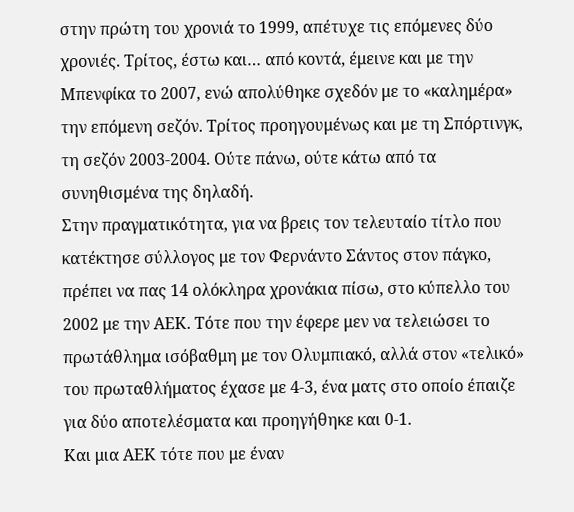στην πρώτη του χρονιά το 1999, απέτυχε τις επόμενες δύο χρονιές. Τρίτος, έστω και… από κοντά, έμεινε και με την Μπενφίκα το 2007, ενώ απολύθηκε σχεδόν με το «καλημέρα» την επόμενη σεζόν. Τρίτος προηγουμένως και με τη Σπόρτινγκ, τη σεζόν 2003-2004. Ούτε πάνω, ούτε κάτω από τα συνηθισμένα της δηλαδή.
Στην πραγματικότητα, για να βρεις τον τελευταίο τίτλο που κατέκτησε σύλλογος με τον Φερνάντο Σάντος στον πάγκο, πρέπει να πας 14 ολόκληρα χρονάκια πίσω, στο κύπελλο του 2002 με την ΑΕΚ. Τότε που την έφερε μεν να τελειώσει το πρωτάθλημα ισόβαθμη με τον Ολυμπιακό, αλλά στον «τελικό» του πρωταθλήματος έχασε με 4-3, ένα ματς στο οποίο έπαιζε για δύο αποτελέσματα και προηγήθηκε και 0-1.
Και μια ΑΕΚ τότε που με έναν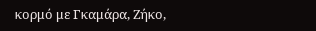κορμό με Γκαμάρα, Ζήκο,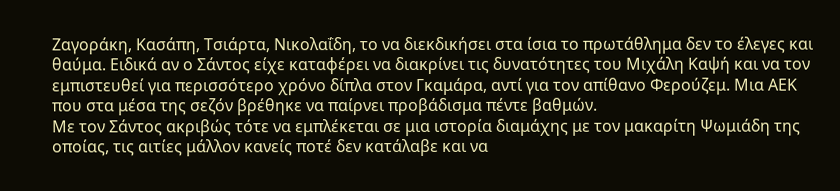Ζαγοράκη, Κασάπη, Τσιάρτα, Νικολαΐδη, το να διεκδικήσει στα ίσια το πρωτάθλημα δεν το έλεγες και θαύμα. Ειδικά αν ο Σάντος είχε καταφέρει να διακρίνει τις δυνατότητες του Μιχάλη Καψή και να τον εμπιστευθεί για περισσότερο χρόνο δίπλα στον Γκαμάρα, αντί για τον απίθανο Φερούζεμ. Μια ΑΕΚ που στα μέσα της σεζόν βρέθηκε να παίρνει προβάδισμα πέντε βαθμών.
Με τον Σάντος ακριβώς τότε να εμπλέκεται σε μια ιστορία διαμάχης με τον μακαρίτη Ψωμιάδη της οποίας, τις αιτίες μάλλον κανείς ποτέ δεν κατάλαβε και να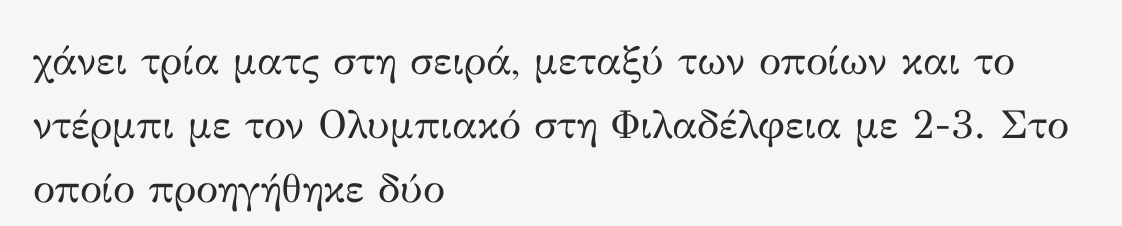χάνει τρία ματς στη σειρά, μεταξύ των οποίων και το ντέρμπι με τον Ολυμπιακό στη Φιλαδέλφεια με 2-3. Στο οποίο προηγήθηκε δύο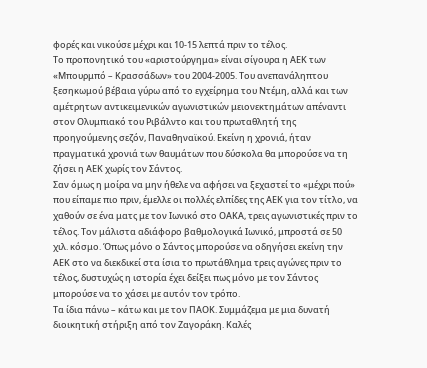φορές και νικούσε μέχρι και 10-15 λεπτά πριν το τέλος.
Το προπονητικό του «αριστούργημα» είναι σίγουρα η ΑΕΚ των «Μπουρμπό – Κρασσάδων» του 2004-2005. Του ανεπανάληπτου ξεσηκωμού βέβαια γύρω από το εγχείρημα του Ντέμη, αλλά και των αμέτρητων αντικειμενικών αγωνιστικών μειονεκτημάτων απέναντι στον Ολυμπιακό του Ριβάλντο και του πρωταθλητή της προηγούμενης σεζόν, Παναθηναϊκού. Εκείνη η χρονιά, ήταν πραγματικά χρονιά των θαυμάτων που δύσκολα θα μπορούσε να τη ζήσει η ΑΕΚ χωρίς τον Σάντος.
Σαν όμως η μοίρα να μην ήθελε να αφήσει να ξεχαστεί το «μέχρι πού» που είπαμε πιο πριν, έμελλε οι πολλές ελπίδες της ΑΕΚ για τον τίτλο, να χαθούν σε ένα ματς με τον Ιωνικό στο ΟΑΚΑ, τρεις αγωνιστικές πριν το τέλος. Τον μάλιστα αδιάφορο βαθμολογικά Ιωνικό, μπροστά σε 50 χιλ. κόσμο. Όπως μόνο ο Σάντος μπορούσε να οδηγήσει εκείνη την ΑΕΚ στο να διεκδικεί στα ίσια το πρωτάθλημα τρεις αγώνες πριν το τέλος, δυστυχώς η ιστορία έχει δείξει πως μόνο με τον Σάντος μπορούσε να το χάσει με αυτόν τον τρόπο.
Τα ίδια πάνω – κάτω και με τον ΠΑΟΚ. Συμμάζεμα με μια δυνατή διοικητική στήριξη από τον Ζαγοράκη. Kαλές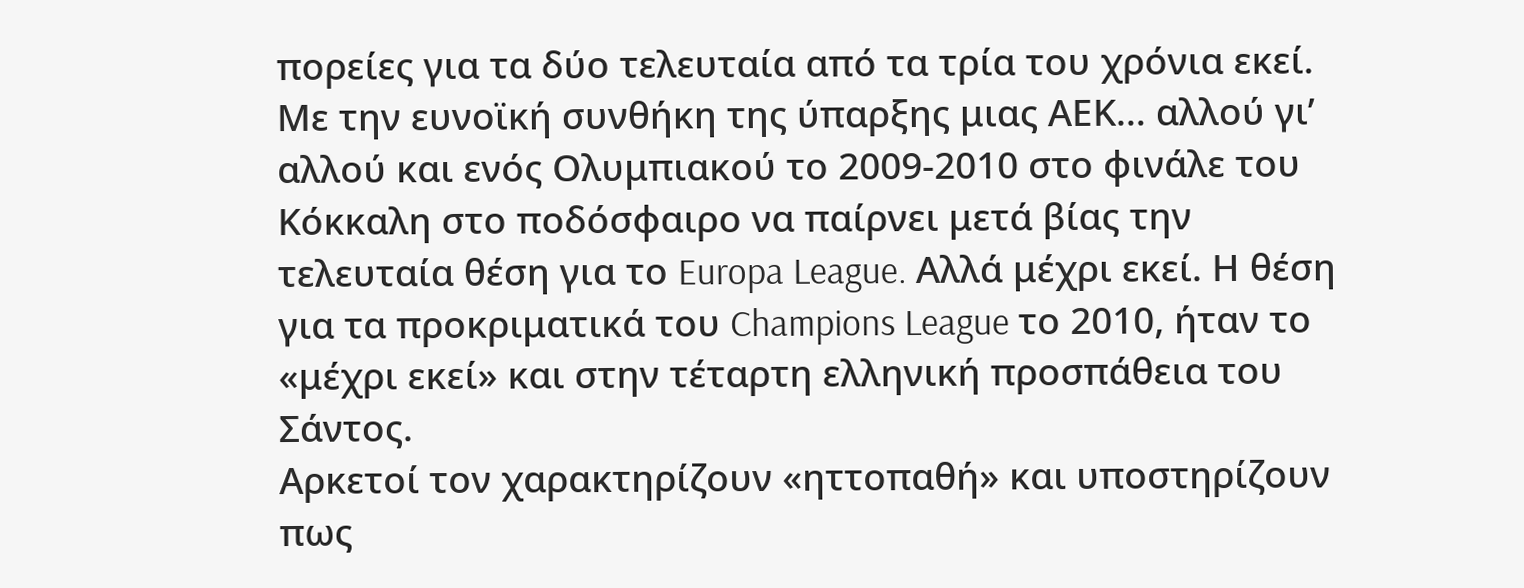πορείες για τα δύο τελευταία από τα τρία του χρόνια εκεί. Mε την ευνοϊκή συνθήκη της ύπαρξης μιας ΑΕΚ… αλλού γι’ αλλού και ενός Ολυμπιακού το 2009-2010 στο φινάλε του Κόκκαλη στο ποδόσφαιρο να παίρνει μετά βίας την τελευταία θέση για το Europa League. Αλλά μέχρι εκεί. Η θέση για τα προκριματικά του Champions League το 2010, ήταν το «μέχρι εκεί» και στην τέταρτη ελληνική προσπάθεια του Σάντος.
Αρκετοί τον χαρακτηρίζουν «ηττοπαθή» και υποστηρίζουν πως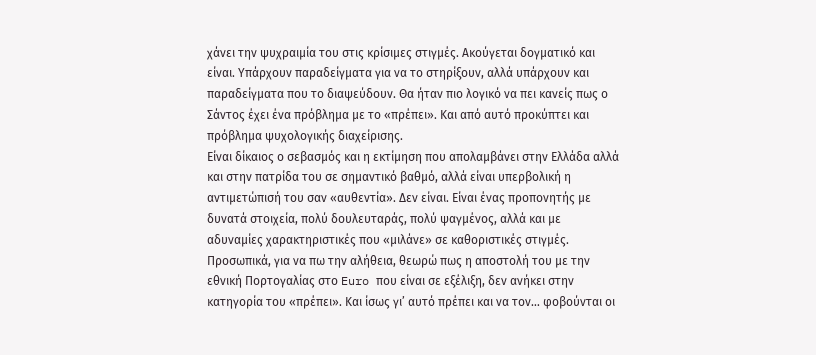χάνει την ψυχραιμία του στις κρίσιμες στιγμές. Ακούγεται δογματικό και είναι. Υπάρχουν παραδείγματα για να το στηρίξουν, αλλά υπάρχουν και παραδείγματα που το διαψεύδουν. Θα ήταν πιο λογικό να πει κανείς πως ο Σάντος έχει ένα πρόβλημα με το «πρέπει». Και από αυτό προκύπτει και πρόβλημα ψυχολογικής διαχείρισης.
Είναι δίκαιος ο σεβασμός και η εκτίμηση που απολαμβάνει στην Ελλάδα αλλά και στην πατρίδα του σε σημαντικό βαθμό, αλλά είναι υπερβολική η αντιμετώπισή του σαν «αυθεντία». Δεν είναι. Είναι ένας προπονητής με δυνατά στοιχεία, πολύ δουλευταράς, πολύ ψαγμένος, αλλά και με αδυναμίες χαρακτηριστικές που «μιλάνε» σε καθοριστικές στιγμές.
Προσωπικά, για να πω την αλήθεια, θεωρώ πως η αποστολή του με την εθνική Πορτογαλίας στο Euro που είναι σε εξέλιξη, δεν ανήκει στην κατηγορία του «πρέπει». Και ίσως γι’ αυτό πρέπει και να τον… φοβούνται οι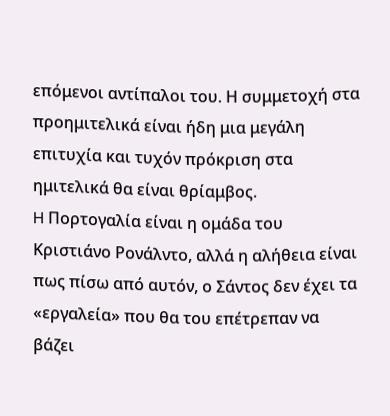επόμενοι αντίπαλοι του. Η συμμετοχή στα προημιτελικά είναι ήδη μια μεγάλη επιτυχία και τυχόν πρόκριση στα ημιτελικά θα είναι θρίαμβος.
H Πορτογαλία είναι η ομάδα του Κριστιάνο Ρονάλντο, αλλά η αλήθεια είναι πως πίσω από αυτόν, ο Σάντος δεν έχει τα «εργαλεία» που θα του επέτρεπαν να βάζει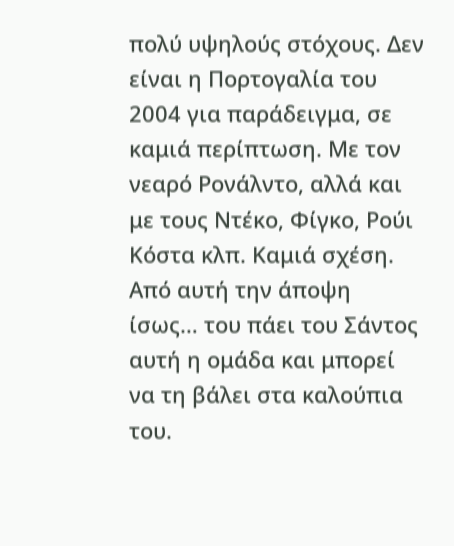πολύ υψηλούς στόχους. Δεν είναι η Πορτογαλία του 2004 για παράδειγμα, σε καμιά περίπτωση. Με τον νεαρό Ρονάλντο, αλλά και με τους Ντέκο, Φίγκο, Ρούι Κόστα κλπ. Καμιά σχέση. Από αυτή την άποψη ίσως… του πάει του Σάντος αυτή η ομάδα και μπορεί να τη βάλει στα καλούπια του.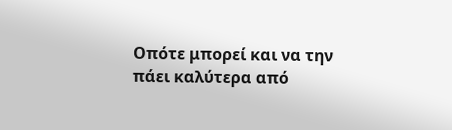Οπότε μπορεί και να την πάει καλύτερα από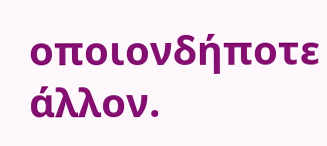οποιονδήποτε άλλον.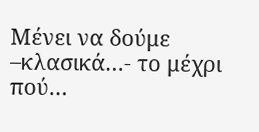Μένει να δούμε –κλασικά…- το μέχρι πού…